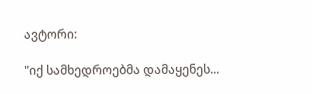ავტორი:

"იქ სამხედროებმა დამაყენეს...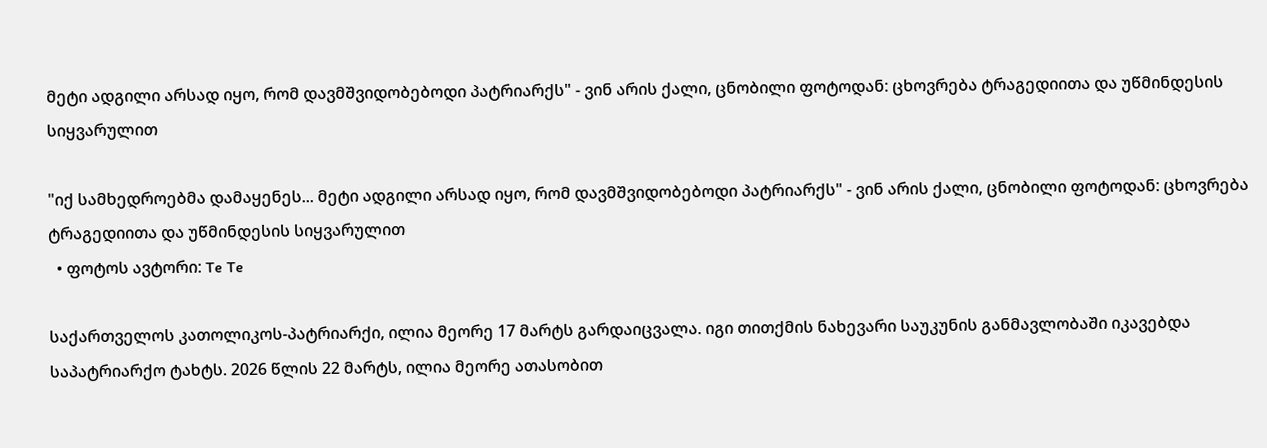მეტი ადგილი არსად იყო, რომ დავმშვიდობებოდი პატრიარქს" - ვინ არის ქალი, ცნობილი ფოტოდან: ცხოვრება ტრაგედიითა და უწმინდესის სიყვარულით

"იქ სამხედროებმა დამაყენეს... მეტი ადგილი არსად იყო, რომ დავმშვიდობებოდი პატრიარქს" - ვინ არის ქალი, ცნობილი ფოტოდან: ცხოვრება ტრაგედიითა და უწმინდესის სიყვარულით
  • ფოტოს ავტორი: Te Te

საქართველოს კათოლიკოს-პატრიარქი, ილია მეორე 17 მარტს გარდაიცვალა. იგი თითქმის ნახევარი საუკუნის განმავლობაში იკავებდა საპატრიარქო ტახტს. 2026 წლის 22 მარტს, ილია მეორე ათასობით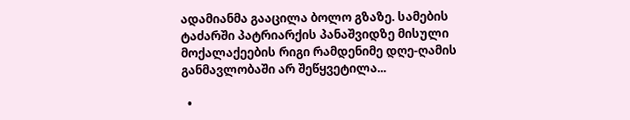ადამიანმა გააცილა ბოლო გზაზე. სამების ტაძარში პატრიარქის პანაშვიდზე მისული მოქალაქეების რიგი რამდენიმე დღე-ღამის განმავლობაში არ შეწყვეტილა...

  •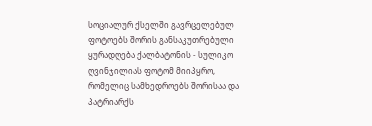სოციალურ ქსელში გავრცელებულ ფოტოებს შორის განსაკუთრებული ყურადღება ქალბატონის - სულიკო ღვინჯილიას ფოტომ მიიპყრო, რომელიც სამხედროებს შორისაა და პატრიარქს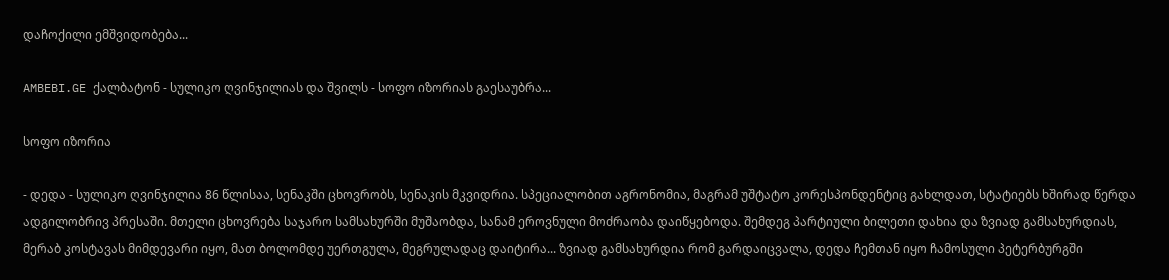დაჩოქილი ემშვიდობება...

AMBEBI.GE ქალბატონ - სულიკო ღვინჯილიას და შვილს - სოფო იზორიას გაესაუბრა...

სოფო იზორია

- დედა - სულიკო ღვინჯილია 86 წლისაა, სენაკში ცხოვრობს, სენაკის მკვიდრია. სპეციალობით აგრონომია, მაგრამ უშტატო კორესპონდენტიც გახლდათ, სტატიებს ხშირად წერდა ადგილობრივ პრესაში. მთელი ცხოვრება საჯარო სამსახურში მუშაობდა, სანამ ეროვნული მოძრაობა დაიწყებოდა. შემდეგ პარტიული ბილეთი დახია და ზვიად გამსახურდიას, მერაბ კოსტავას მიმდევარი იყო, მათ ბოლომდე უერთგულა, მეგრულადაც დაიტირა... ზვიად გამსახურდია რომ გარდაიცვალა, დედა ჩემთან იყო ჩამოსული პეტერბურგში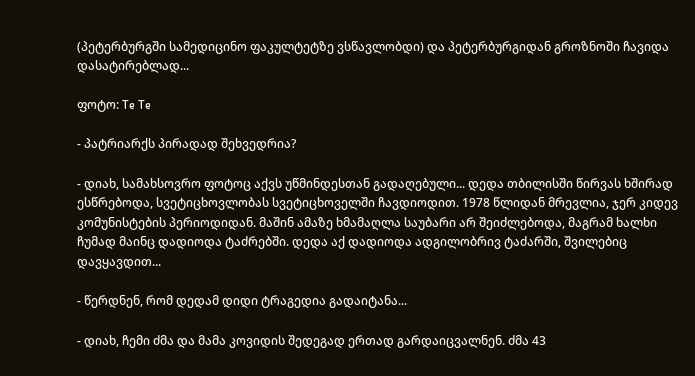(პეტერბურგში სამედიცინო ფაკულტეტზე ვსწავლობდი) და პეტერბურგიდან გროზნოში ჩავიდა დასატირებლად...

ფოტო: Te Te

- პატრიარქს პირადად შეხვედრია?

- დიახ, სამახსოვრო ფოტოც აქვს უწმინდესთან გადაღებული... დედა თბილისში წირვას ხშირად ესწრებოდა, სვეტიცხოვლობას სვეტიცხოველში ჩავდიოდით. 1978 წლიდან მრევლია, ჯერ კიდევ კომუნისტების პერიოდიდან. მაშინ ამაზე ხმამაღლა საუბარი არ შეიძლებოდა, მაგრამ ხალხი ჩუმად მაინც დადიოდა ტაძრებში. დედა აქ დადიოდა ადგილობრივ ტაძარში, შვილებიც დავყავდით...

- წერდნენ, რომ დედამ დიდი ტრაგედია გადაიტანა...

- დიახ, ჩემი ძმა და მამა კოვიდის შედეგად ერთად გარდაიცვალნენ. ძმა 43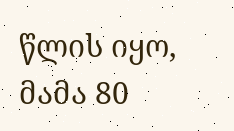წლის იყო, მამა 80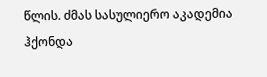წლის. ძმას სასულიერო აკადემია ჰქონდა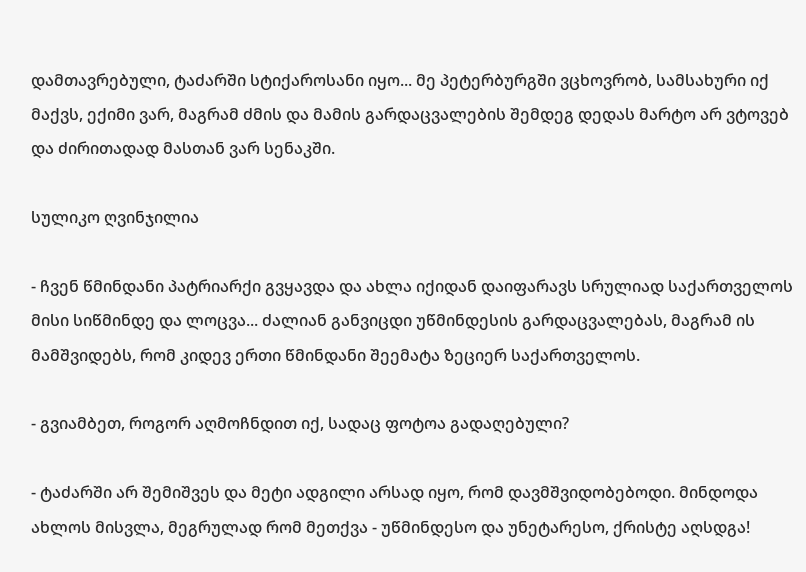დამთავრებული, ტაძარში სტიქაროსანი იყო... მე პეტერბურგში ვცხოვრობ, სამსახური იქ მაქვს, ექიმი ვარ, მაგრამ ძმის და მამის გარდაცვალების შემდეგ დედას მარტო არ ვტოვებ და ძირითადად მასთან ვარ სენაკში.

სულიკო ღვინჯილია

- ჩვენ წმინდანი პატრიარქი გვყავდა და ახლა იქიდან დაიფარავს სრულიად საქართველოს მისი სიწმინდე და ლოცვა... ძალიან განვიცდი უწმინდესის გარდაცვალებას, მაგრამ ის მამშვიდებს, რომ კიდევ ერთი წმინდანი შეემატა ზეციერ საქართველოს.

- გვიამბეთ, როგორ აღმოჩნდით იქ, სადაც ფოტოა გადაღებული?

- ტაძარში არ შემიშვეს და მეტი ადგილი არსად იყო, რომ დავმშვიდობებოდი. მინდოდა ახლოს მისვლა, მეგრულად რომ მეთქვა - უწმინდესო და უნეტარესო, ქრისტე აღსდგა!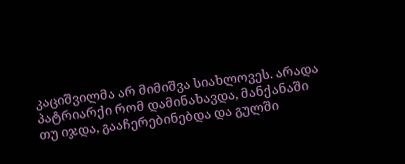კაციშვილმა არ მიმიშვა სიახლოვეს. არადა პატრიარქი რომ დამინახავდა, მანქანაში თუ იჯდა, გააჩერებინებდა და გულში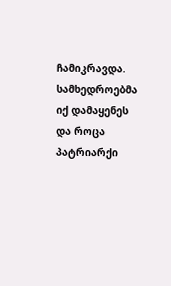ჩამიკრავდა. სამხედროებმა იქ დამაყენეს და როცა პატრიარქი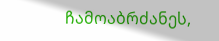ჩამოაბრძანეს,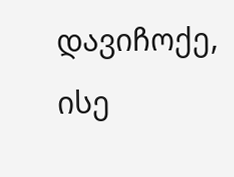დავიჩოქე, ისე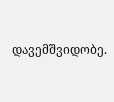დავემშვიდობე.